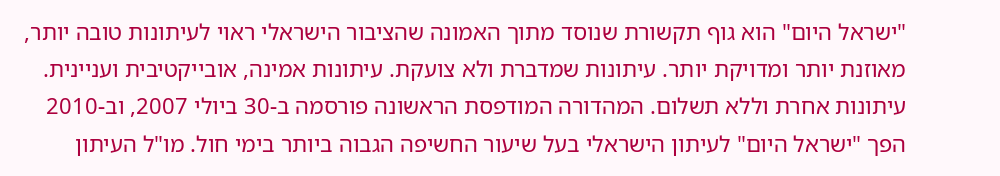"ישראל היום" הוא גוף תקשורת שנוסד מתוך האמונה שהציבור הישראלי ראוי לעיתונות טובה יותר, מאוזנת יותר ומדויקת יותר. עיתונות שמדברת ולא צועקת. עיתונות אמינה, אובייקטיבית ועניינית. עיתונות אחרת וללא תשלום. המהדורה המודפסת הראשונה פורסמה ב-30 ביולי 2007, וב-2010 הפך "ישראל היום" לעיתון הישראלי בעל שיעור החשיפה הגבוה ביותר בימי חול. מו"ל העיתון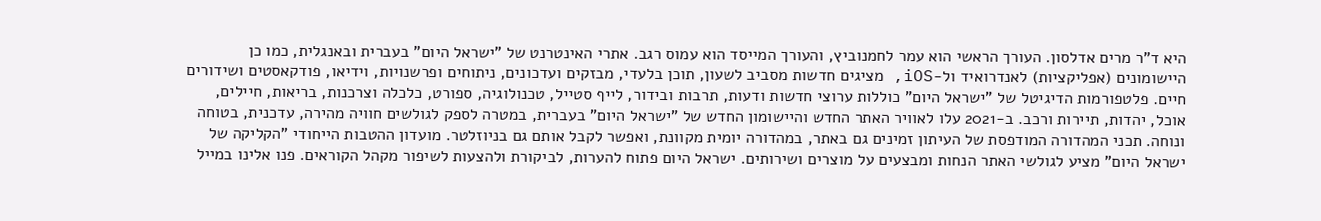היא ד"ר מרים אדלסון. העורך הראשי הוא עמר לחמנוביץ, והעורך המייסד הוא עמוס רגב. אתרי האינטרנט של "ישראל היום" בעברית ובאנגלית, כמו כן היישומונים (אפליקציות) לאנדרואיד ול-iOS, מציגים חדשות מסביב לשעון, תוכן בלעדי, מבזקים ועדכונים, ניתוחים ופרשנויות, וידיאו, פודקאסטים ושידורים חיים. פלטפורמות הדיגיטל של "ישראל היום" כוללות ערוצי חדשות ודעות, תרבות ובידור, לייף סטייל, טכנולוגיה, ספורט, כלכלה וצרכנות, בריאות, חיילים, אוכל, יהדות, תיירות ורכב. ב-2021 עלו לאוויר האתר החדש והיישומון החדש של "ישראל היום" בעברית, במטרה לספק לגולשים חוויה מהירה, עדכנית, בטוחה ונוחה. תכני המהדורה המודפסת של העיתון זמינים גם באתר, במהדורה יומית מקוונת, ואפשר לקבל אותם גם בניוזלטר. מועדון ההטבות הייחודי "הקליקה של ישראל היום" מציע לגולשי האתר הנחות ומבצעים על מוצרים ושירותים. ישראל היום פתוח להערות, לביקורת ולהצעות לשיפור מקהל הקוראים. פנו אלינו במייל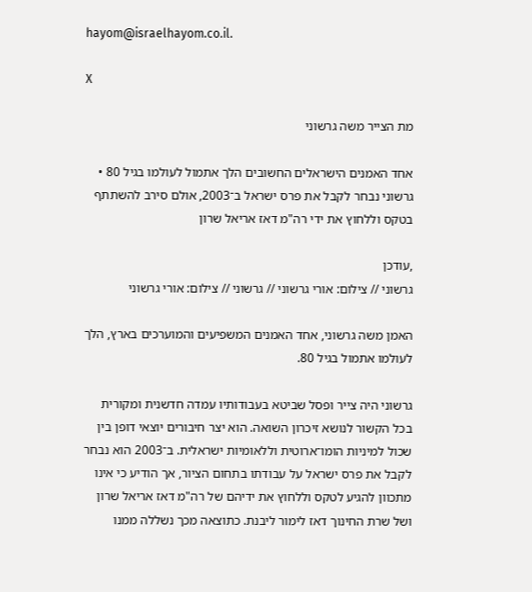hayom@israelhayom.co.il.

X

מת הצייר משה גרשוני

אחד האמנים הישראלים החשובים הלך אתמול לעולמו בגיל 80 • גרשוני נבחר לקבל את פרס ישראל ב־2003, אולם סירב להשתתף בטקס וללחוץ את ידי רה"מ דאז אריאל שרון

,עודכן
גרשוני // צילום: אורי גרשוני // גרשוני // צילום: אורי גרשוני

האמן משה גרשוני, אחד האמנים המשפיעים והמוערכים בארץ, הלך לעולמו אתמול בגיל 80.

גרשוני היה צייר ופסל שביטא בעבודותיו עמדה חדשנית ומקורית בכל הקשור לנושא זיכרון השואה. הוא יצר חיבורים יוצאי דופן בין שכול למיניות הומו־ארוטית וללאומיות ישראלית. ב־2003 הוא נבחר לקבל את פרס ישראל על עבודתו בתחום הציור, אך הודיע כי אינו מתכוון להגיע לטקס וללחוץ את ידיהם של רה"מ דאז אריאל שרון ושל שרת החינוך דאז לימור ליבנת. כתוצאה מכך נשללה ממנו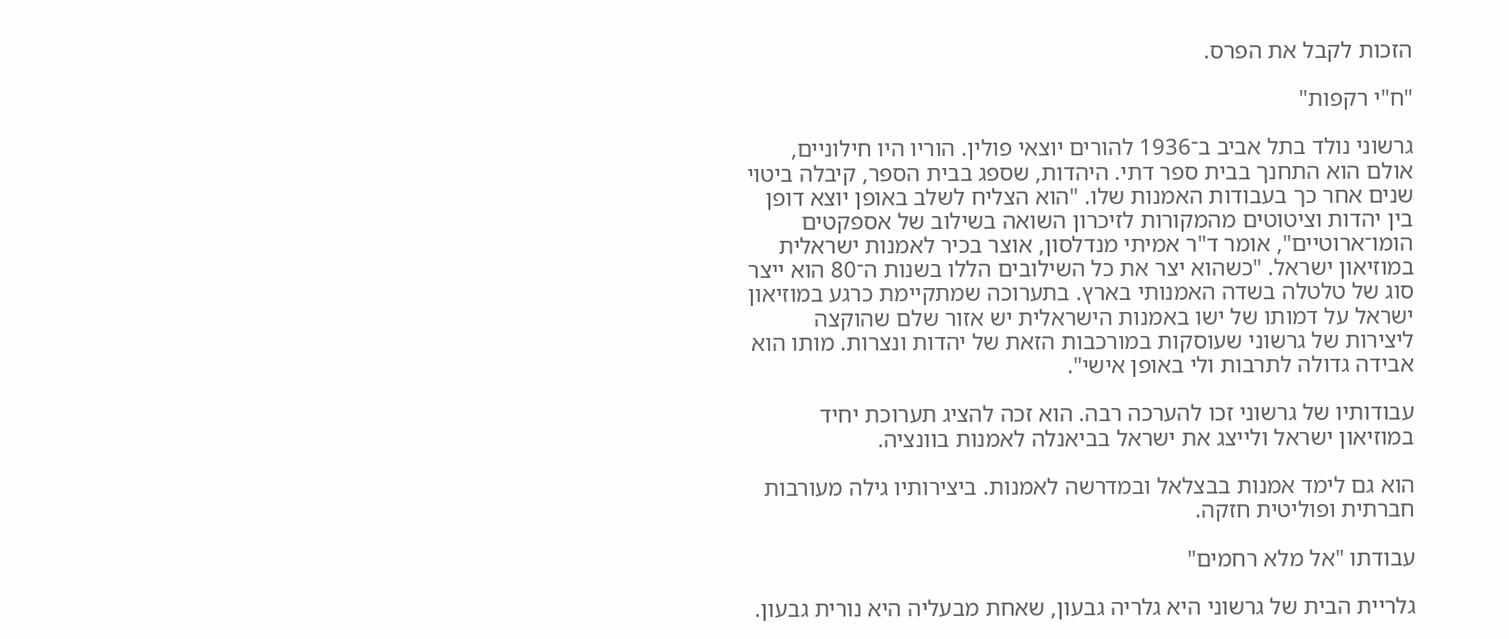הזכות לקבל את הפרס.

"ח"י רקפות"

גרשוני נולד בתל אביב ב־1936 להורים יוצאי פולין. הוריו היו חילוניים, אולם הוא התחנך בבית ספר דתי. היהדות, שספג בבית הספר, קיבלה ביטוי שנים אחר כך בעבודות האמנות שלו. "הוא הצליח לשלב באופן יוצא דופן בין יהדות וציטוטים מהמקורות לזיכרון השואה בשילוב של אספקטים הומו־ארוטיים", אומר ד"ר אמיתי מנדלסון, אוצר בכיר לאמנות ישראלית במוזיאון ישראל. "כשהוא יצר את כל השילובים הללו בשנות ה־80 הוא ייצר סוג של טלטלה בשדה האמנותי בארץ. בתערוכה שמתקיימת כרגע במוזיאון ישראל על דמותו של ישו באמנות הישראלית יש אזור שלם שהוקצה ליצירות של גרשוני שעוסקות במורכבות הזאת של יהדות ונצרות. מותו הוא אבידה גדולה לתרבות ולי באופן אישי".

עבודותיו של גרשוני זכו להערכה רבה. הוא זכה להציג תערוכת יחיד במוזיאון ישראל ולייצג את ישראל בביאנלה לאמנות בוונציה.

הוא גם לימד אמנות בבצלאל ובמדרשה לאמנות. ביצירותיו גילה מעורבות חברתית ופוליטית חזקה.

עבודתו "אל מלא רחמים"

גלריית הבית של גרשוני היא גלריה גבעון, שאחת מבעליה היא נורית גבעון.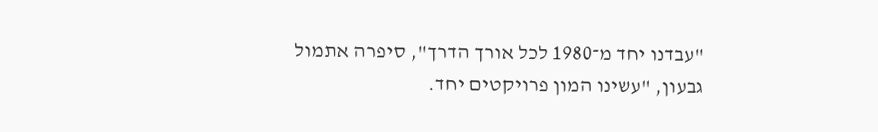"עבדנו יחד מ־1980 לכל אורך הדרך", סיפרה אתמול גבעון, "עשינו המון פרויקטים יחד.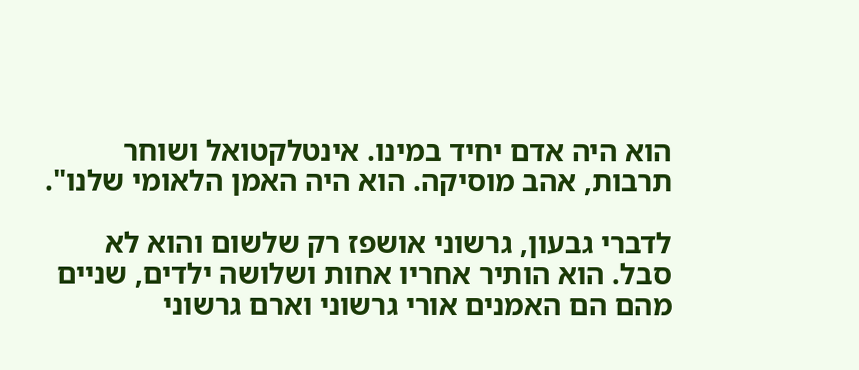הוא היה אדם יחיד במינו. אינטלקטואל ושוחר תרבות, אהב מוסיקה. הוא היה האמן הלאומי שלנו".

לדברי גבעון, גרשוני אושפז רק שלשום והוא לא סבל. הוא הותיר אחריו אחות ושלושה ילדים, שניים מהם הם האמנים אורי גרשוני וארם גרשוני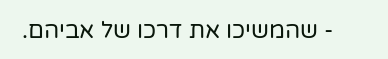- שהמשיכו את דרכו של אביהם.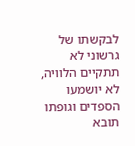לבקשתו של גרשוני לא תתקיים הלוויה, לא יושמעו הספדים וגופתו תובא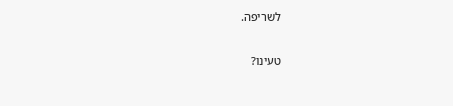לשריפה.

טעינו?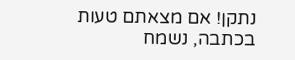נתקן! אם מצאתם טעות בכתבה, נשמח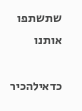שתשתפו אותנו

כדאילהכיר